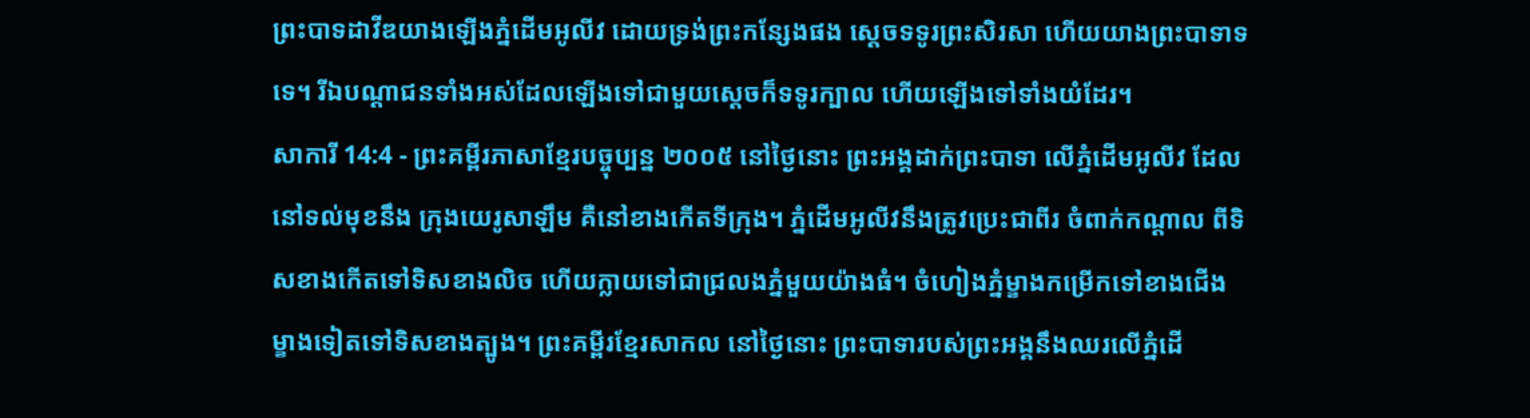ព្រះបាទដាវីឌយាងឡើងភ្នំដើមអូលីវ ដោយទ្រង់ព្រះកន្សែងផង ស្ដេចទទូរព្រះសិរសា ហើយយាងព្រះបាទាទទេ។ រីឯបណ្ដាជនទាំងអស់ដែលឡើងទៅជាមួយស្ដេចក៏ទទូរក្បាល ហើយឡើងទៅទាំងយំដែរ។
សាការី 14:4 - ព្រះគម្ពីរភាសាខ្មែរបច្ចុប្បន្ន ២០០៥ នៅថ្ងៃនោះ ព្រះអង្គដាក់ព្រះបាទា លើភ្នំដើមអូលីវ ដែលនៅទល់មុខនឹង ក្រុងយេរូសាឡឹម គឺនៅខាងកើតទីក្រុង។ ភ្នំដើមអូលីវនឹងត្រូវប្រេះជាពីរ ចំពាក់កណ្ដាល ពីទិសខាងកើតទៅទិសខាងលិច ហើយក្លាយទៅជាជ្រលងភ្នំមួយយ៉ាងធំ។ ចំហៀងភ្នំម្ខាងកម្រើកទៅខាងជើង ម្ខាងទៀតទៅទិសខាងត្បូង។ ព្រះគម្ពីរខ្មែរសាកល នៅថ្ងៃនោះ ព្រះបាទារបស់ព្រះអង្គនឹងឈរលើភ្នំដើ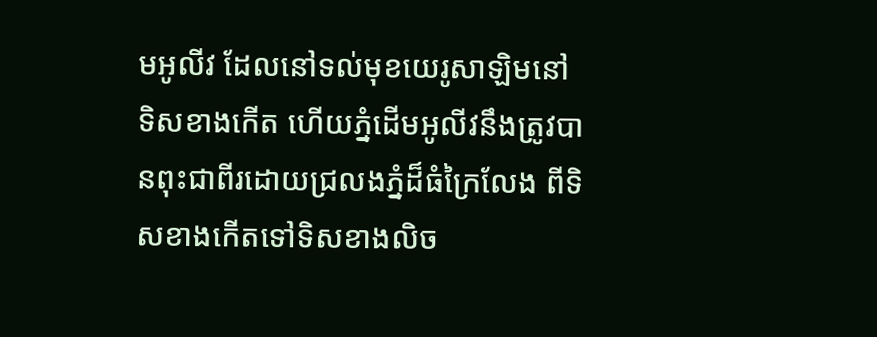មអូលីវ ដែលនៅទល់មុខយេរូសាឡិមនៅទិសខាងកើត ហើយភ្នំដើមអូលីវនឹងត្រូវបានពុះជាពីរដោយជ្រលងភ្នំដ៏ធំក្រៃលែង ពីទិសខាងកើតទៅទិសខាងលិច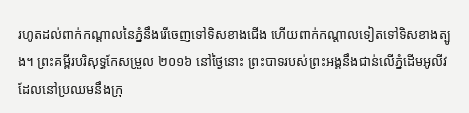រហូតដល់ពាក់កណ្ដាលនៃភ្នំនឹងរើចេញទៅទិសខាងជើង ហើយពាក់កណ្ដាលទៀតទៅទិសខាងត្បូង។ ព្រះគម្ពីរបរិសុទ្ធកែសម្រួល ២០១៦ នៅថ្ងៃនោះ ព្រះបាទរបស់ព្រះអង្គនឹងជាន់លើភ្នំដើមអូលីវ ដែលនៅប្រឈមនឹងក្រុ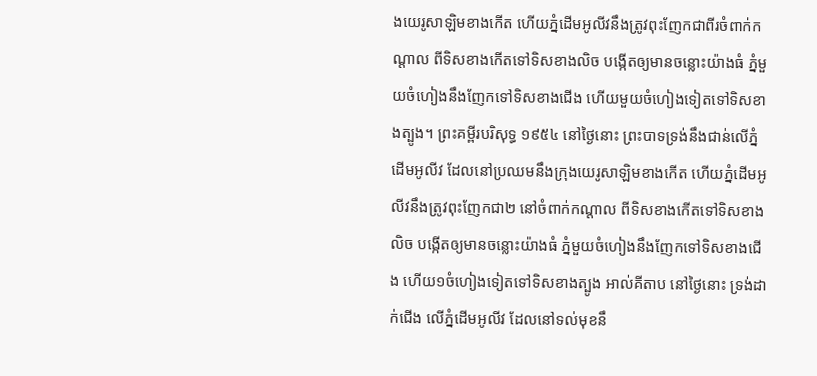ងយេរូសាឡិមខាងកើត ហើយភ្នំដើមអូលីវនឹងត្រូវពុះញែកជាពីរចំពាក់កណ្ដាល ពីទិសខាងកើតទៅទិសខាងលិច បង្កើតឲ្យមានចន្លោះយ៉ាងធំ ភ្នំមួយចំហៀងនឹងញែកទៅទិសខាងជើង ហើយមួយចំហៀងទៀតទៅទិសខាងត្បូង។ ព្រះគម្ពីរបរិសុទ្ធ ១៩៥៤ នៅថ្ងៃនោះ ព្រះបាទទ្រង់នឹងជាន់លើភ្នំដើមអូលីវ ដែលនៅប្រឈមនឹងក្រុងយេរូសាឡិមខាងកើត ហើយភ្នំដើមអូលីវនឹងត្រូវពុះញែកជា២ នៅចំពាក់កណ្តាល ពីទិសខាងកើតទៅទិសខាងលិច បង្កើតឲ្យមានចន្លោះយ៉ាងធំ ភ្នំមួយចំហៀងនឹងញែកទៅទិសខាងជើង ហើយ១ចំហៀងទៀតទៅទិសខាងត្បូង អាល់គីតាប នៅថ្ងៃនោះ ទ្រង់ដាក់ជើង លើភ្នំដើមអូលីវ ដែលនៅទល់មុខនឹ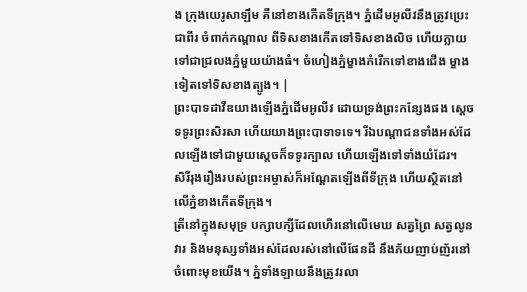ង ក្រុងយេរូសាឡឹម គឺនៅខាងកើតទីក្រុង។ ភ្នំដើមអូលីវនឹងត្រូវប្រេះជាពីរ ចំពាក់កណ្ដាល ពីទិសខាងកើតទៅទិសខាងលិច ហើយក្លាយទៅជាជ្រលងភ្នំមួយយ៉ាងធំ។ ចំហៀងភ្នំម្ខាងកំរើកទៅខាងជើង ម្ខាងទៀតទៅទិសខាងត្បូង។ |
ព្រះបាទដាវីឌយាងឡើងភ្នំដើមអូលីវ ដោយទ្រង់ព្រះកន្សែងផង ស្ដេចទទូរព្រះសិរសា ហើយយាងព្រះបាទាទទេ។ រីឯបណ្ដាជនទាំងអស់ដែលឡើងទៅជាមួយស្ដេចក៏ទទូរក្បាល ហើយឡើងទៅទាំងយំដែរ។
សិរីរុងរឿងរបស់ព្រះអម្ចាស់ក៏អណ្ដែតឡើងពីទីក្រុង ហើយស្ថិតនៅលើភ្នំខាងកើតទីក្រុង។
ត្រីនៅក្នុងសមុទ្រ បក្សាបក្សីដែលហើរនៅលើមេឃ សត្វព្រៃ សត្វលូនវារ និងមនុស្សទាំងអស់ដែលរស់នៅលើផែនដី នឹងភ័យញាប់ញ័រនៅចំពោះមុខយើង។ ភ្នំទាំងឡាយនឹងត្រូវរលា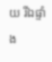យ រីឯផ្ទាំង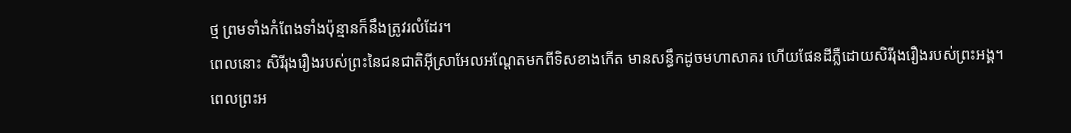ថ្ម ព្រមទាំងកំពែងទាំងប៉ុន្មានក៏នឹងត្រូវរលំដែរ។
ពេលនោះ សិរីរុងរឿងរបស់ព្រះនៃជនជាតិអ៊ីស្រាអែលអណ្ដែតមកពីទិសខាងកើត មានសន្ធឹកដូចមហាសាគរ ហើយផែនដីភ្លឺដោយសិរីរុងរឿងរបស់ព្រះអង្គ។
ពេលព្រះអ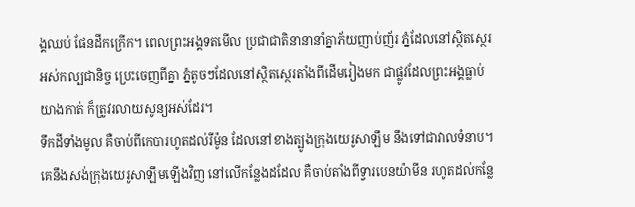ង្គឈប់ ផែនដីកក្រើក។ ពេលព្រះអង្គទតមើល ប្រជាជាតិនានានាំគ្នាភ័យញាប់ញ័រ ភ្នំដែលនៅស្ថិតស្ថេរអស់កល្បជានិច្ច ប្រេះចេញពីគ្នា ភ្នំតូចៗដែលនៅស្ថិតស្ថេរតាំងពីដើមរៀងមក ជាផ្លូវដែលព្រះអង្គធ្លាប់យាងកាត់ ក៏ត្រូវរលាយសូន្យអស់ដែរ។
ទឹកដីទាំងមូល គឺចាប់ពីកេបារហូតដល់រីម៉ូន ដែលនៅខាងត្បូងក្រុងយេរូសាឡឹម នឹងទៅជាវាលទំនាប។ គេនឹងសង់ក្រុងយេរូសាឡឹមឡើងវិញ នៅលើកន្លែងដដែល គឺចាប់តាំងពីទ្វារបេនយ៉ាមីន រហូតដល់កន្លែ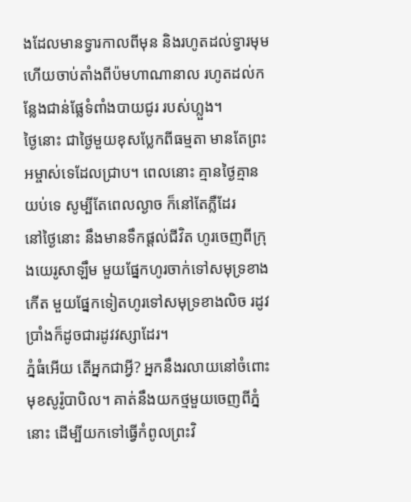ងដែលមានទ្វារកាលពីមុន និងរហូតដល់ទ្វារមុម ហើយចាប់តាំងពីប៉មហាណានាល រហូតដល់កន្លែងជាន់ផ្លែទំពាំងបាយជូរ របស់ហ្លួង។
ថ្ងៃនោះ ជាថ្ងៃមួយខុសប្លែកពីធម្មតា មានតែព្រះអម្ចាស់ទេដែលជ្រាប។ ពេលនោះ គ្មានថ្ងៃគ្មានយប់ទេ សូម្បីតែពេលល្ងាច ក៏នៅតែភ្លឺដែរ
នៅថ្ងៃនោះ នឹងមានទឹកផ្ដល់ជីវិត ហូរចេញពីក្រុងយេរូសាឡឹម មួយផ្នែកហូរចាក់ទៅសមុទ្រខាងកើត មួយផ្នែកទៀតហូរទៅសមុទ្រខាងលិច រដូវប្រាំងក៏ដូចជារដូវវស្សាដែរ។
ភ្នំធំអើយ តើអ្នកជាអ្វី? អ្នកនឹងរលាយនៅចំពោះមុខសូរ៉ូបាបិល។ គាត់នឹងយកថ្មមួយចេញពីភ្នំនោះ ដើម្បីយកទៅធ្វើកំពូលព្រះវិ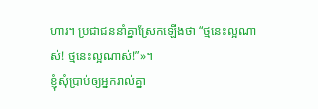ហារ។ ប្រជាជននាំគ្នាស្រែកឡើងថា “ថ្មនេះល្អណាស់! ថ្មនេះល្អណាស់!”»។
ខ្ញុំសុំប្រាប់ឲ្យអ្នករាល់គ្នា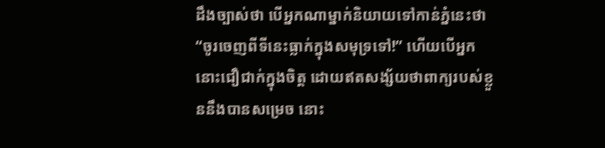ដឹងច្បាស់ថា បើអ្នកណាម្នាក់និយាយទៅកាន់ភ្នំនេះថា “ចូរចេញពីទីនេះធ្លាក់ក្នុងសមុទ្រទៅ!” ហើយបើអ្នកនោះជឿជាក់ក្នុងចិត្ត ដោយឥតសង្ស័យថាពាក្យរបស់ខ្លួននឹងបានសម្រេច នោះ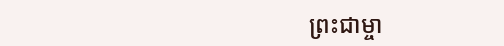ព្រះជាម្ចា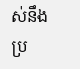ស់នឹងប្រ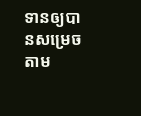ទានឲ្យបានសម្រេចតាម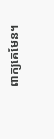ពាក្យគេមែន។